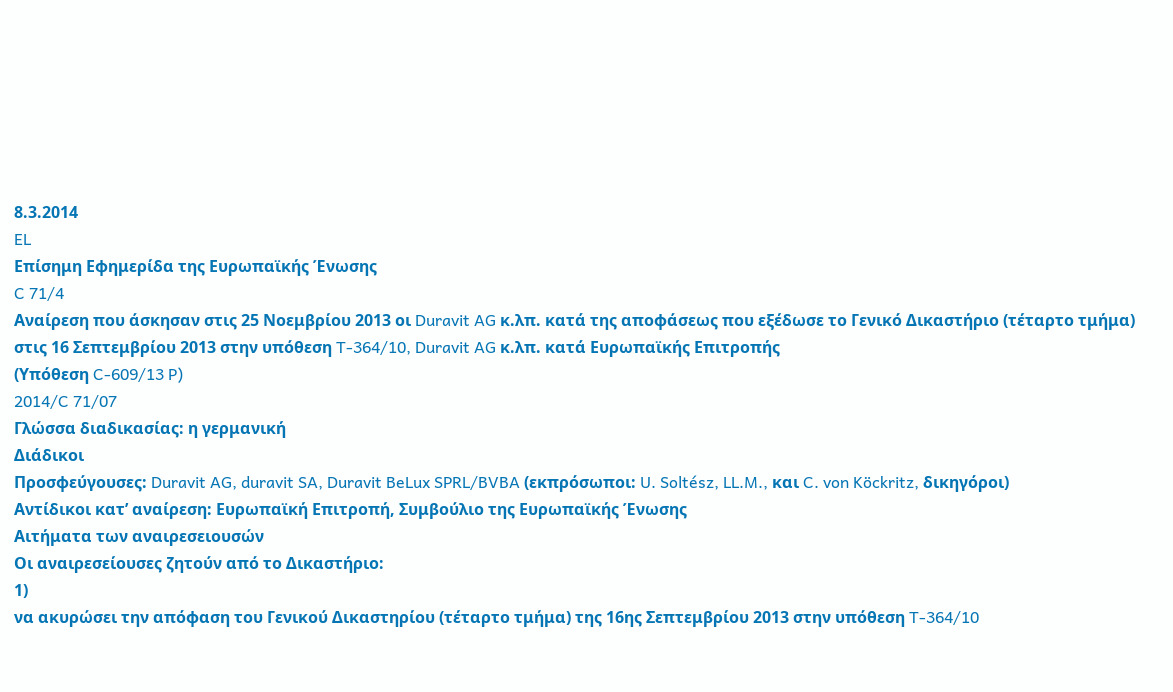8.3.2014
EL
Επίσημη Εφημερίδα της Ευρωπαϊκής Ένωσης
C 71/4
Αναίρεση που άσκησαν στις 25 Νοεμβρίου 2013 οι Duravit AG κ.λπ. κατά της αποφάσεως που εξέδωσε το Γενικό Δικαστήριο (τέταρτο τμήμα) στις 16 Σεπτεμβρίου 2013 στην υπόθεση T-364/10, Duravit AG κ.λπ. κατά Ευρωπαϊκής Επιτροπής
(Υπόθεση C-609/13 P)
2014/C 71/07
Γλώσσα διαδικασίας: η γερμανική
Διάδικοι
Προσφεύγουσες: Duravit AG, duravit SA, Duravit BeLux SPRL/BVBA (εκπρόσωποι: U. Soltész, LL.M., και C. von Köckritz, δικηγόροι)
Αντίδικοι κατ’ αναίρεση: Ευρωπαϊκή Επιτροπή, Συμβούλιο της Ευρωπαϊκής Ένωσης
Αιτήματα των αναιρεσειουσών
Οι αναιρεσείουσες ζητούν από το Δικαστήριο:
1)
να ακυρώσει την απόφαση του Γενικού Δικαστηρίου (τέταρτο τμήμα) της 16ης Σεπτεμβρίου 2013 στην υπόθεση T-364/10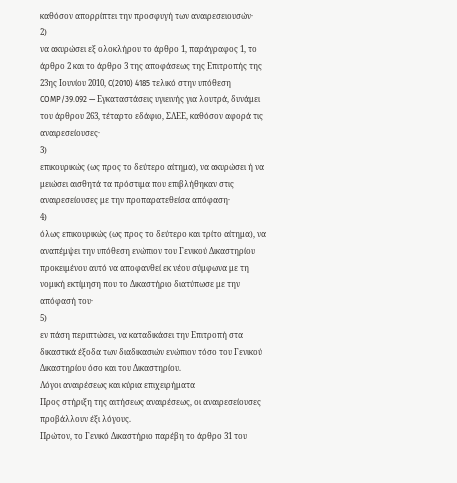καθόσον απορρίπτει την προσφυγή των αναιρεσειουσών·
2)
να ακυρώσει εξ ολοκλήρου το άρθρο 1, παράγραφος 1, το άρθρο 2 και το άρθρο 3 της αποφάσεως της Επιτροπής της 23ης Ιουνίου 2010, C(2010) 4185 τελικό στην υπόθεση COMP/39.092 — Εγκαταστάσεις υγιεινής για λουτρά, δυνάμει του άρθρου 263, τέταρτο εδάφιο, ΣΛΕΕ, καθόσον αφορά τις αναιρεσείουσες·
3)
επικουρικώς (ως προς το δεύτερο αίτημα), να ακυρώσει ή να μειώσει αισθητά τα πρόστιμα που επιβλήθηκαν στις αναιρεσείουσες με την προπαρατεθείσα απόφαση·
4)
όλως επικουρικώς (ως προς το δεύτερο και τρίτο αίτημα), να αναπέμψει την υπόθεση ενώπιον του Γενικού Δικαστηρίου προκειμένου αυτό να αποφανθεί εκ νέου σύμφωνα με τη νομική εκτίμηση που το Δικαστήριο διατύπωσε με την απόφασή του·
5)
εν πάση περιπτώσει, να καταδικάσει την Επιτροπή στα δικαστικά έξοδα των διαδικασιών ενώπιον τόσο του Γενικού Δικαστηρίου όσο και του Δικαστηρίου.
Λόγοι αναιρέσεως και κύρια επιχειρήματα
Προς στήριξη της αιτήσεως αναιρέσεως, οι αναιρεσείουσες προβάλλουν έξι λόγους.
Πρώτον, το Γενικό Δικαστήριο παρέβη το άρθρο 31 του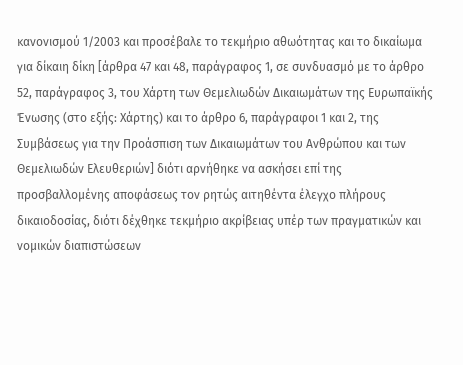κανονισμού 1/2003 και προσέβαλε το τεκμήριο αθωότητας και το δικαίωμα για δίκαιη δίκη [άρθρα 47 και 48, παράγραφος 1, σε συνδυασμό με το άρθρο 52, παράγραφος 3, του Χάρτη των Θεμελιωδών Δικαιωμάτων της Ευρωπαϊκής Ένωσης (στο εξής: Χάρτης) και το άρθρο 6, παράγραφοι 1 και 2, της Συμβάσεως για την Προάσπιση των Δικαιωμάτων του Ανθρώπου και των Θεμελιωδών Ελευθεριών] διότι αρνήθηκε να ασκήσει επί της προσβαλλομένης αποφάσεως τον ρητώς αιτηθέντα έλεγχο πλήρους δικαιοδοσίας, διότι δέχθηκε τεκμήριο ακρίβειας υπέρ των πραγματικών και νομικών διαπιστώσεων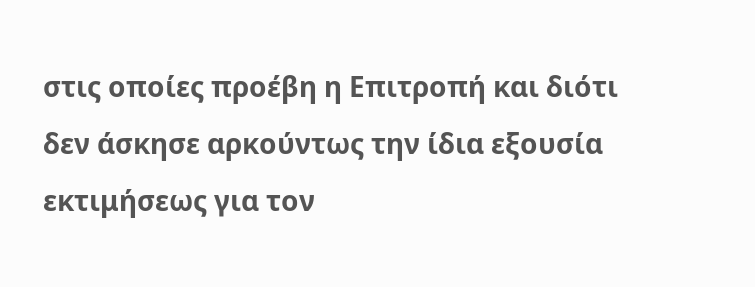στις οποίες προέβη η Επιτροπή και διότι δεν άσκησε αρκούντως την ίδια εξουσία εκτιμήσεως για τον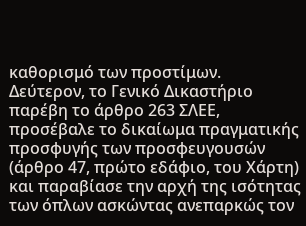καθορισμό των προστίμων.
Δεύτερον, το Γενικό Δικαστήριο παρέβη το άρθρο 263 ΣΛΕΕ, προσέβαλε το δικαίωμα πραγματικής προσφυγής των προσφευγουσών (άρθρο 47, πρώτο εδάφιο, του Χάρτη) και παραβίασε την αρχή της ισότητας των όπλων ασκώντας ανεπαρκώς τον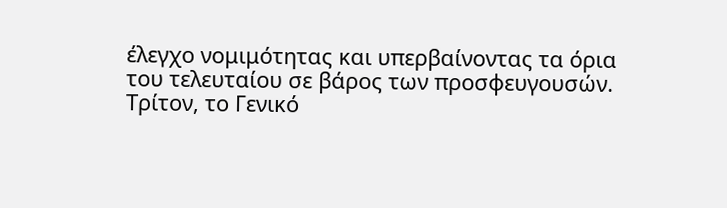έλεγχο νομιμότητας και υπερβαίνοντας τα όρια του τελευταίου σε βάρος των προσφευγουσών.
Τρίτον, το Γενικό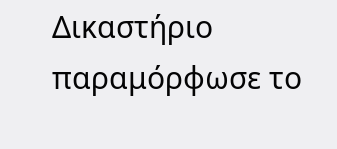Δικαστήριο παραμόρφωσε το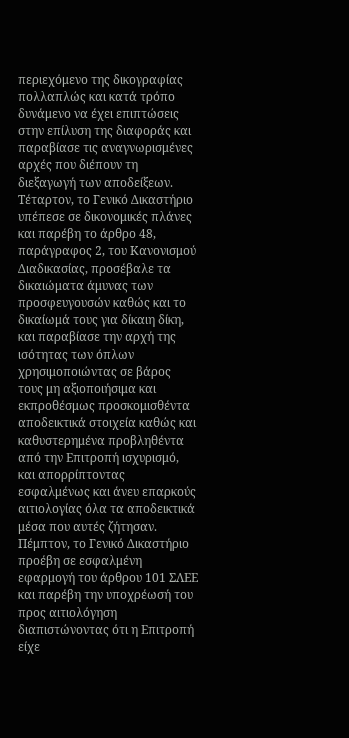περιεχόμενο της δικογραφίας πολλαπλώς και κατά τρόπο δυνάμενο να έχει επιπτώσεις στην επίλυση της διαφοράς και παραβίασε τις αναγνωρισμένες αρχές που διέπουν τη διεξαγωγή των αποδείξεων.
Τέταρτον, το Γενικό Δικαστήριο υπέπεσε σε δικονομικές πλάνες και παρέβη το άρθρο 48, παράγραφος 2, του Κανονισμού Διαδικασίας, προσέβαλε τα δικαιώματα άμυνας των προσφευγουσών καθώς και το δικαίωμά τους για δίκαιη δίκη, και παραβίασε την αρχή της ισότητας των όπλων χρησιμοποιώντας σε βάρος τους μη αξιοποιήσιμα και εκπροθέσμως προσκομισθέντα αποδεικτικά στοιχεία καθώς και καθυστερημένα προβληθέντα από την Επιτροπή ισχυρισμό, και απορρίπτοντας εσφαλμένως και άνευ επαρκούς αιτιολογίας όλα τα αποδεικτικά μέσα που αυτές ζήτησαν.
Πέμπτον, το Γενικό Δικαστήριο προέβη σε εσφαλμένη εφαρμογή του άρθρου 101 ΣΛΕΕ και παρέβη την υποχρέωσή του προς αιτιολόγηση διαπιστώνοντας ότι η Επιτροπή είχε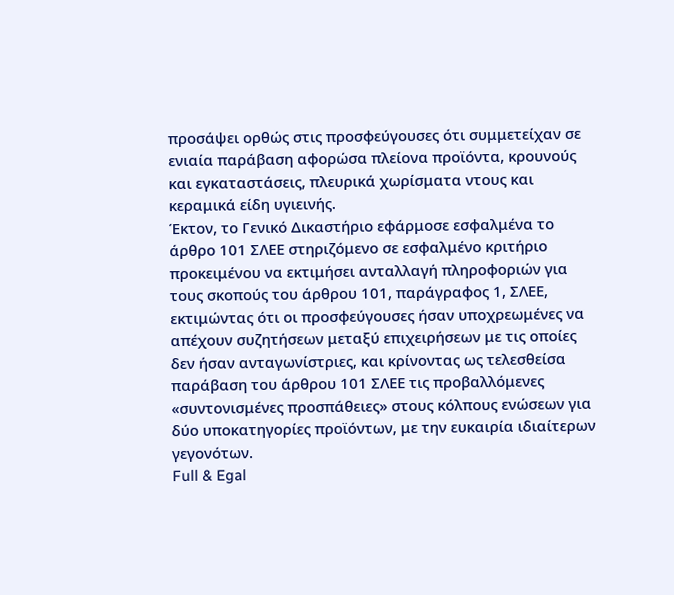προσάψει ορθώς στις προσφεύγουσες ότι συμμετείχαν σε ενιαία παράβαση αφορώσα πλείονα προϊόντα, κρουνούς και εγκαταστάσεις, πλευρικά χωρίσματα ντους και κεραμικά είδη υγιεινής.
Έκτον, το Γενικό Δικαστήριο εφάρμοσε εσφαλμένα το άρθρο 101 ΣΛΕΕ στηριζόμενο σε εσφαλμένο κριτήριο προκειμένου να εκτιμήσει ανταλλαγή πληροφοριών για τους σκοπούς του άρθρου 101, παράγραφος 1, ΣΛΕΕ, εκτιμώντας ότι οι προσφεύγουσες ήσαν υποχρεωμένες να απέχουν συζητήσεων μεταξύ επιχειρήσεων με τις οποίες δεν ήσαν ανταγωνίστριες, και κρίνοντας ως τελεσθείσα παράβαση του άρθρου 101 ΣΛΕΕ τις προβαλλόμενες «συντονισμένες προσπάθειες» στους κόλπους ενώσεων για δύο υποκατηγορίες προϊόντων, με την ευκαιρία ιδιαίτερων γεγονότων.
Full & Egal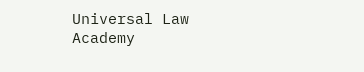Universal Law Academy